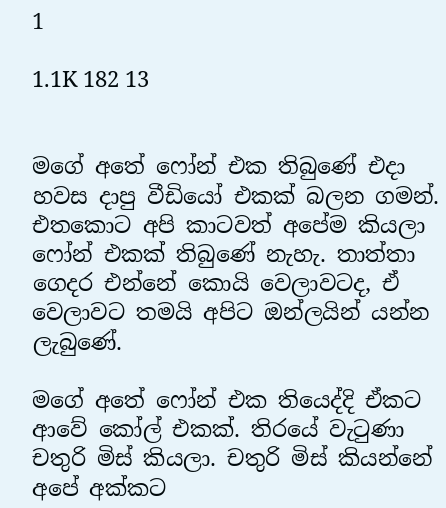1

1.1K 182 13


මගේ අතේ ෆෝන් එක තිබුණේ එදා හවස දාපු වීඩියෝ එකක් බලන ගමන්. එතකොට අපි කාටවත් අපේම කියලා ෆෝන් එකක් තිබුණේ නැහැ. තාත්තා ගෙදර එන්නේ කොයි වෙලාවටද, ඒ වෙලාවට තමයි අපිට ඔන්ලයින් යන්න ලැබුණේ.

මගේ අතේ ෆෝන් එක තියෙද්දි ඒකට ආවේ කෝල් එකක්. තිරයේ වැටුණා චතුරි මිස් කියලා. චතුරි මිස් කියන්නේ අපේ අක්කට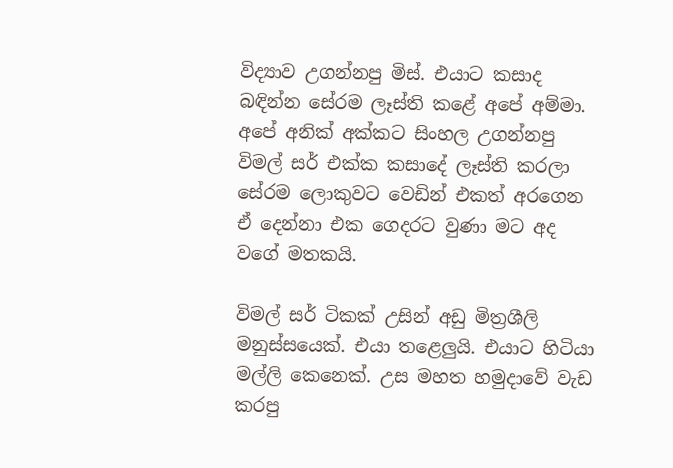විද්‍යාව උගන්නපු මිස්. එයාට කසාද බඳින්න සේරම ලෑස්ති කළේ අපේ අම්මා. අපේ අනික් අක්කට සිංහල උගන්නපු විමල් සර් එක්ක කසාදේ ලෑස්ති කරලා සේරම ලොකුවට වෙඩින් එකත් අරගෙන ඒ දෙන්නා එක ගෙදරට වුණා මට අද වගේ මතකයි.

විමල් සර් ටිකක් උසින් අඩු මිත්‍රශීලි මනුස්සයෙක්. එයා තළෙලුයි. එයාට හිටියා මල්ලි කෙනෙක්. උස මහත හමුදාවේ වැඩ කරපු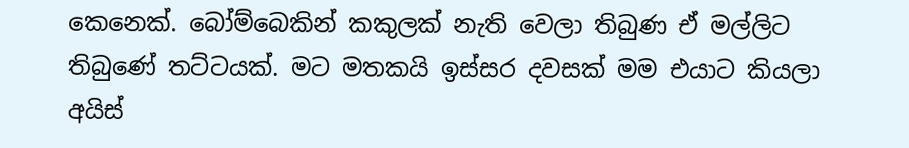කෙනෙක්. බෝම්බෙකින් කකුලක් නැති වෙලා තිබුණ ඒ මල්ලිට තිබුණේ තට්ටයක්. මට මතකයි ඉස්සර දවසක් මම එයාට කියලා අයිස්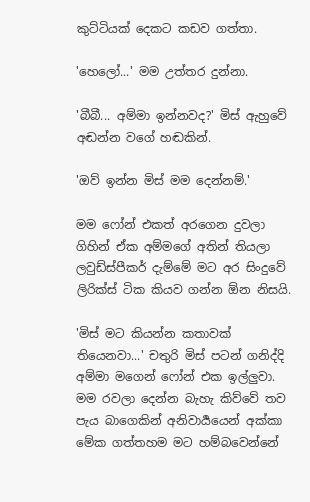කුට්ටියක් දෙකට කඩව ගත්තා.

'හෙලෝ...' මම උත්තර දුන්නා.

'බීබී... අම්මා ඉන්නවද?' මිස් ඇහුවේ අඬන්න වගේ හඬකින්.

'ඔව් ඉන්න මිස් මම දෙන්නම්.'

මම ෆෝන් එකත් අරගෙන දුවලා ගිහින් ඒක අම්මගේ අතින් තියලා ලවුඩ්ස්පීකර් දැම්මේ මට අර සිංදුවේ ලිරික්ස් ටික කියව ගන්න ඕන නිසයි.

'මිස් මට කියන්න කතාවක් තියෙනවා...' චතුරි මිස් පටන් ගනිද්දි අම්මා මගෙන් ෆෝන් එක ඉල්ලුවා. මම රවලා දෙන්න බැහැ කිව්වේ තව පැය බාගෙකින් අනිවාර්‍යයෙන් අක්කා මේක ගත්තහම මට හම්බවෙන්නේ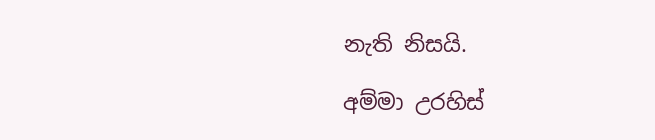නැති නිසයි.

අම්මා උරහිස්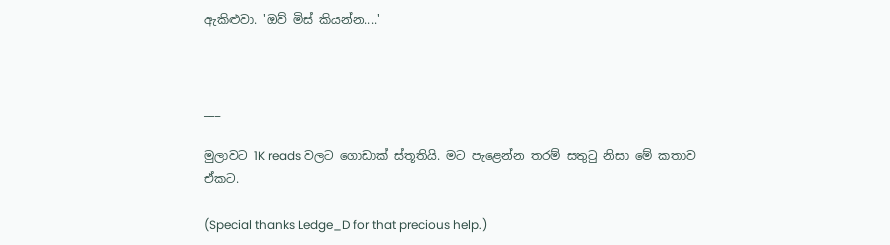ඇකිළුවා. 'ඔව් මිස් කියන්න....'



___

මුලාවට 1K reads වලට ගොඩාක් ස්තූතියි. මට පැළෙන්න තරම් සතුටු නිසා මේ කතාව ඒකට.

(Special thanks Ledge_D for that precious help.)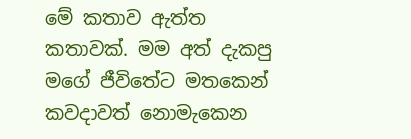මේ කතාව ඇත්ත කතාවක්. මම අත් දැකපු මගේ ජීවිතේට මතකෙන් කවදාවත් නොමැකෙන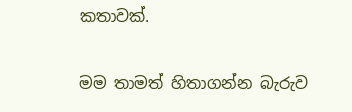කතාවක්.

මම තාමත් හිතාගන්න බැරුව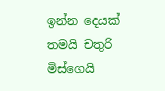ඉන්න දෙයක් තමයි චතුරි මිස්ගෙයි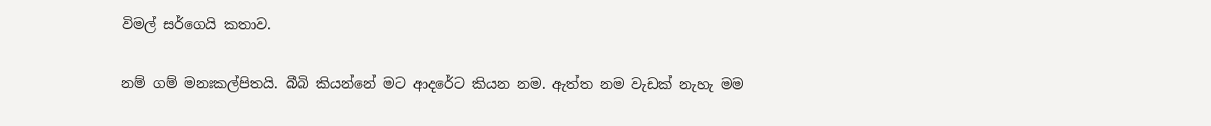විමල් සර්ගෙයි කතාව.

නම් ගම් මනඃකල්පිතයි. බීබි කියන්නේ මට ආදරේට කියන නම. ඇත්ත නම වැඩක් නැහැ මම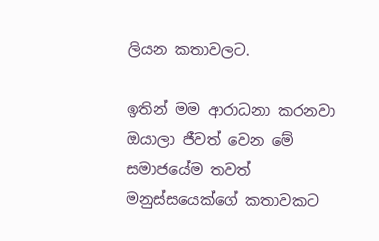ලියන කතාවලට.

ඉතින් මම ආරාධනා කරනවා ඔයාලා ජීවත් වෙන මේ සමාජයේම තවත් මනුස්සයෙක්ගේ කතාවකට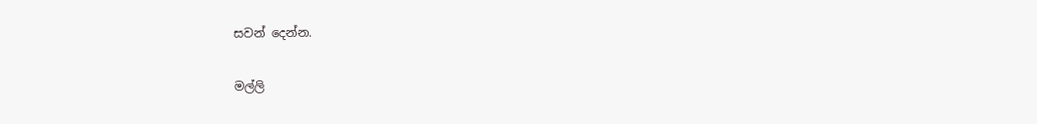සවන් දෙන්න.

මල්ලි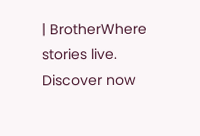| BrotherWhere stories live. Discover now